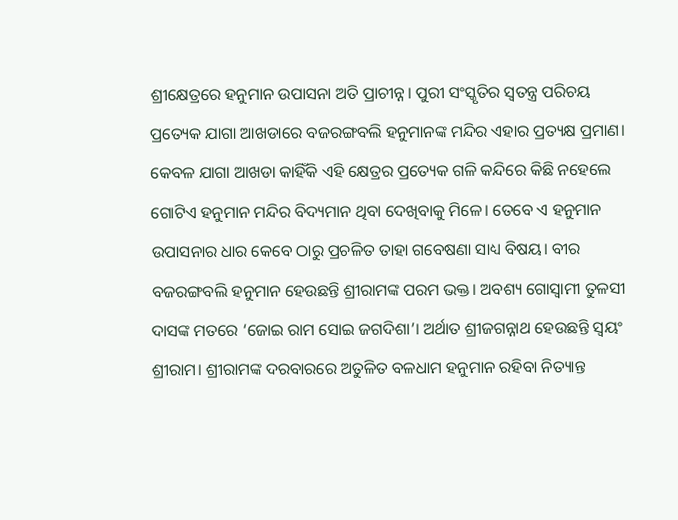ଶ୍ରୀକ୍ଷେତ୍ରରେ ହନୁମାନ ଉପାସନା ଅତି ପ୍ରାଚୀନ୍ନ। ପୁରୀ ସଂସ୍କୃତିର ସ୍ୱତନ୍ତ୍ର ପରିଚୟ ପ୍ରତ୍ୟେକ ଯାଗା ଆଖଡାରେ ବଜରଙ୍ଗବଲି ହନୁମାନଙ୍କ ମନ୍ଦିର ଏହାର ପ୍ରତ୍ୟକ୍ଷ ପ୍ରମାଣ। କେବଳ ଯାଗା ଆଖଡା କାହିଁକି ଏହି କ୍ଷେତ୍ରର ପ୍ରତ୍ୟେକ ଗଳି କନ୍ଦିରେ କିଛି ନହେଲେ ଗୋଟିଏ ହନୁମାନ ମନ୍ଦିର ବିଦ୍ୟମାନ ଥିବା ଦେଖିବାକୁ ମିଳେ। ତେବେ ଏ ହନୁମାନ ଉପାସନାର ଧାର କେବେ ଠାରୁ ପ୍ରଚଳିତ ତାହା ଗବେଷଣା ସାଧ୍ୟ ବିଷୟ। ବୀର ବଜରଙ୍ଗବଲି ହନୁମାନ ହେଉଛନ୍ତି ଶ୍ରୀରାମଙ୍କ ପରମ ଭକ୍ତ। ଅବଶ୍ୟ ଗୋସ୍ୱାମୀ ତୁଳସୀ ଦାସଙ୍କ ମତରେ ‘ଜୋଇ ରାମ ସୋଇ ଜଗଦିଶା’। ଅର୍ଥାତ ଶ୍ରୀଜଗନ୍ନାଥ ହେଉଛନ୍ତି ସ୍ୱୟଂ ଶ୍ରୀରାମ। ଶ୍ରୀରାମଙ୍କ ଦରବାରରେ ଅତୁଳିତ ବଳଧାମ ହନୁମାନ ରହିବା ନିତ୍ୟାନ୍ତ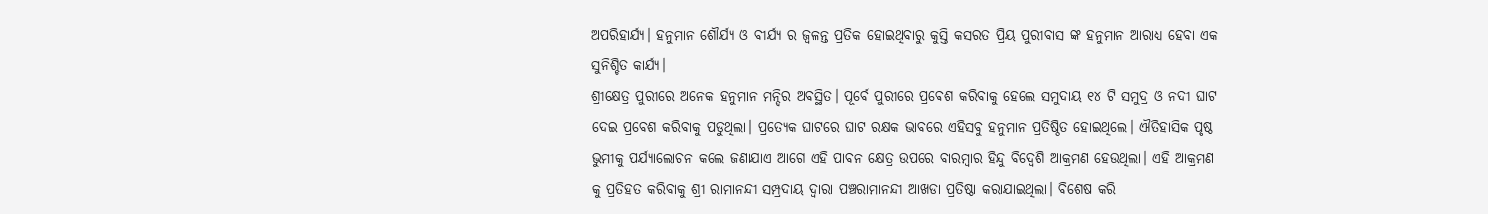ଅପରିହାର୍ଯ୍ୟ। ହନୁମାନ ଶୌର୍ଯ୍ୟ ଓ ବୀର୍ଯ୍ୟ ର ଜ୍ୱଳନ୍ତ ପ୍ରତିକ ହୋଇଥିବାରୁ କୁସ୍ତି କସରତ ପ୍ରିୟ ପୁରୀବାସ ଙ୍କ ହନୁମାନ ଆରାଧ୍ୟ ହେବା ଏକ ସୁନିଶ୍ଚିତ କାର୍ଯ୍ୟ।
ଶ୍ରୀକ୍ଷେତ୍ର ପୁରୀରେ ଅନେକ ହନୁମାନ ମନ୍ଦିର ଅବସ୍ଥିତ। ପୂର୍ବେ ପୁରୀରେ ପ୍ରଵେଶ କରିବାକୁ ହେଲେ ସମୁଦାୟ ୧୪ ଟି ସମୁଦ୍ର ଓ ନଦୀ ଘାଟ ଦେଇ ପ୍ରବେଶ କରିବାକୁ ପଡୁଥିଲା। ପ୍ରତ୍ୟେକ ଘାଟରେ ଘାଟ ରକ୍ଷକ ଭାବରେ ଏହିସବୁ ହନୁମାନ ପ୍ରତିଷ୍ଠିତ ହୋଇଥିଲେ। ଐତିହାସିକ ପୃଷ୍ଠ ଭୁମୀକୁ ପର୍ଯ୍ୟାଲୋଚନ କଲେ ଜଣାଯାଏ ଆଗେ ଏହି ପାବନ କ୍ଷେତ୍ର ଉପରେ ବାରମ୍ବାର ହିନ୍ଦୁ ବିଦ୍ୱେଶି ଆକ୍ରମଣ ହେଉଥିଲା। ଏହି ଆକ୍ରମଣ କୁ ପ୍ରତିହତ କରିବାକୁ ଶ୍ରୀ ରାମାନନ୍ଦୀ ସମ୍ପ୍ରଦାୟ ଦ୍ୱାରା ପଞ୍ଚରାମାନନ୍ଦୀ ଆଖଡା ପ୍ରତିଷ୍ଠା କରାଯାଇଥିଲା। ବିଶେଷ କରି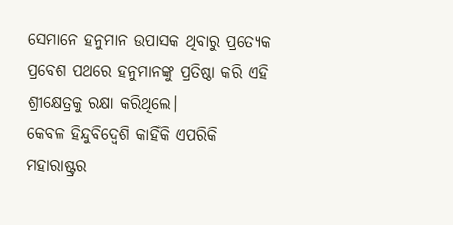ସେମାନେ ହନୁମାନ ଉପାସକ ଥିବାରୁ ପ୍ରତ୍ୟେକ ପ୍ରବେଶ ପଥରେ ହନୁମାନଙ୍କୁ ପ୍ରତିଷ୍ଠା କରି ଏହି ଶ୍ରୀକ୍ଷେତ୍ରକୁ ରକ୍ଷା କରିଥିଲେ।
କେବଳ ହିନ୍ଦୁବିଦ୍ୱେଶି କାହିଁକି ଏପରିକି ମହାରାଷ୍ଟ୍ରର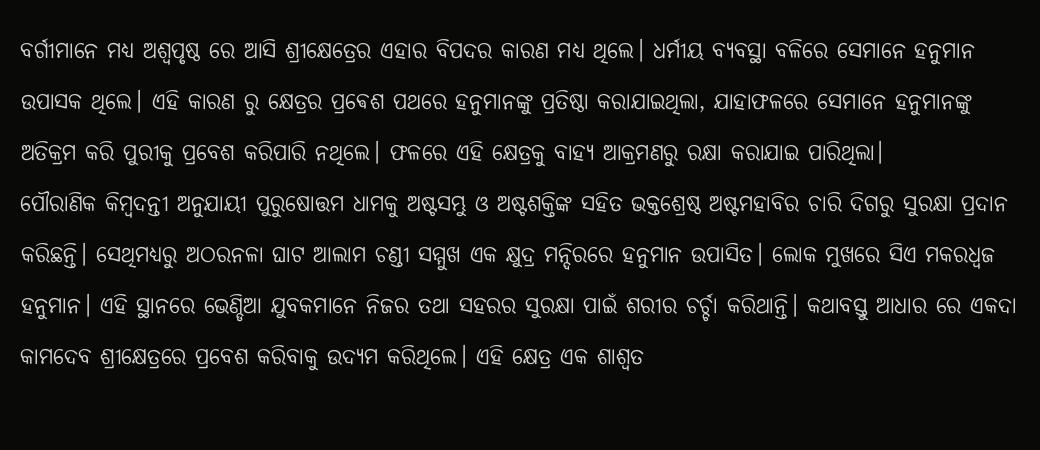ବର୍ଗୀମାନେ ମଧ୍ୟ ଅଶ୍ୱପୃଷ୍ଠ ରେ ଆସି ଶ୍ରୀକ୍ଷେତ୍ରେର ଏହାର ବିପଦର କାରଣ ମଧ୍ୟ ଥିଲେ। ଧର୍ମୀୟ ବ୍ୟବସ୍ଥା ବଳିରେ ସେମାନେ ହନୁମାନ ଉପାସକ ଥିଲେ। ଏହି କାରଣ ରୁ କ୍ଷେତ୍ରର ପ୍ରଵେଶ ପଥରେ ହନୁମାନଙ୍କୁ ପ୍ରତିଷ୍ଠା କରାଯାଇଥିଲା, ଯାହାଫଳରେ ସେମାନେ ହନୁମାନଙ୍କୁ ଅତିକ୍ରମ କରି ପୁରୀକୁ ପ୍ରବେଶ କରିପାରି ନଥିଲେ। ଫଳରେ ଏହି କ୍ଷେତ୍ରକୁ ବାହ୍ୟ ଆକ୍ରମଣରୁ ରକ୍ଷା କରାଯାଇ ପାରିଥିଲା।
ପୌରାଣିକ କିମ୍ବଦନ୍ତୀ ଅନୁଯାୟୀ ପୁରୁଷୋତ୍ତମ ଧାମକୁ ଅଷ୍ଟସମ୍ଭୁ ଓ ଅଷ୍ଟଶକ୍ତିଙ୍କ ସହିତ ଭକ୍ତଶ୍ରେଷ୍ଠ ଅଷ୍ଟମହାବିର ଚାରି ଦିଗରୁ ସୁରକ୍ଷା ପ୍ରଦାନ କରିଛନ୍ତି। ସେଥିମଧ୍ୟରୁ ଅଠରନଳା ଘାଟ ଆଲାମ ଚଣ୍ଡୀ ସମ୍ମୁଖ ଏକ କ୍ଷୁଦ୍ର ମନ୍ଦିରରେ ହନୁମାନ ଉପାସିତ। ଲୋକ ମୁଖରେ ସିଏ ମକରଧ୍ୱଜ ହନୁମାନ। ଏହି ସ୍ଥାନରେ ଭେଣ୍ଡିଆ ଯୁବକମାନେ ନିଜର ତଥା ସହରର ସୁରକ୍ଷା ପାଇଁ ଶରୀର ଚର୍ଚ୍ଚା କରିଥାନ୍ତି। କଥାବସ୍ତୁ ଆଧାର ରେ ଏକଦା କାମଦେବ ଶ୍ରୀକ୍ଷେତ୍ରରେ ପ୍ରବେଶ କରିବାକୁ ଉଦ୍ୟମ କରିଥିଲେ। ଏହି କ୍ଷେତ୍ର ଏକ ଶାଶ୍ୱତ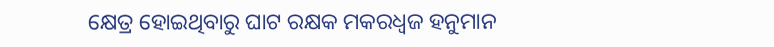କ୍ଷେତ୍ର ହୋଇଥିବାରୁ ଘାଟ ରକ୍ଷକ ମକରଧ୍ୱଜ ହନୁମାନ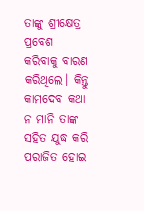ତାଙ୍କୁ ଶ୍ରୀକ୍ଷେତ୍ର ପ୍ରବେଶ କରିବାକୁ ବାରଣ କରିଥିଲେ। କିନ୍ତୁ କାମଦେବ କଥା ନ ମାନି ତାଙ୍କ ସହିତ ଯୁଦ୍ଧ କରି ପରାଜିତ ହୋଇ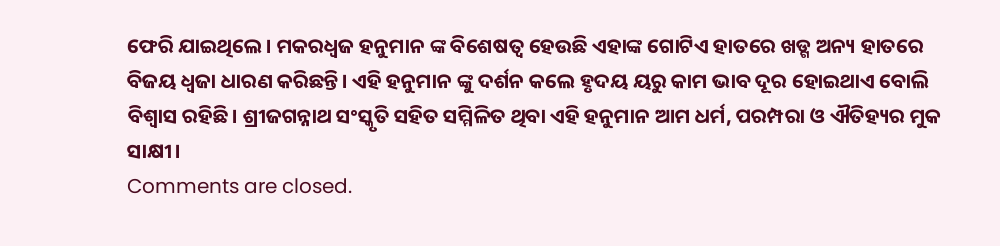ଫେରି ଯାଇଥିଲେ। ମକରଧ୍ୱଜ ହନୁମାନ ଙ୍କ ବିଶେଷତ୍ୱ ହେଉଛି ଏହାଙ୍କ ଗୋଟିଏ ହାତରେ ଖଡ୍ଗ ଅନ୍ୟ ହାତରେ ବିଜୟ ଧ୍ବଜା ଧାରଣ କରିଛନ୍ତି। ଏହି ହନୁମାନ ଙ୍କୁ ଦର୍ଶନ କଲେ ହୃଦୟ ୟରୁ କାମ ଭାବ ଦୂର ହୋଇଥାଏ ବୋଲି ବିଶ୍ଵାସ ରହିଛି। ଶ୍ରୀଜଗନ୍ନାଥ ସଂସ୍କୃତି ସହିତ ସମ୍ମିଳିତ ଥିବା ଏହି ହନୁମାନ ଆମ ଧର୍ମ, ପରମ୍ପରା ଓ ଐତିହ୍ୟର ମୁକ ସାକ୍ଷୀ।
Comments are closed.